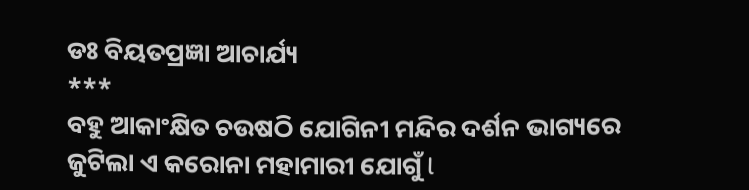ଡଃ ବିୟତପ୍ରଜ୍ଞା ଆଚାର୍ଯ୍ୟ
***
ବହୁ ଆକାଂକ୍ଷିତ ଚଉଷଠି ଯୋଗିନୀ ମନ୍ଦିର ଦର୍ଶନ ଭାଗ୍ୟରେ ଜୁଟିଲା ଏ କରୋନା ମହାମାରୀ ଯୋଗୁଁ l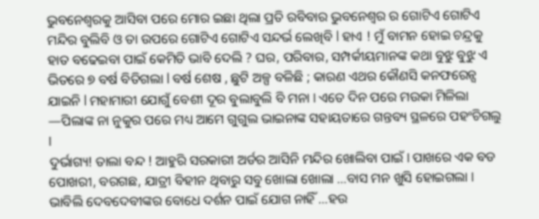ଭୁବନେଶ୍ୱରକୁ ଆସିବା ପରେ ମୋର ଇଛା ଥିଲା ପ୍ରତି ରବିବାର ଭୁବନେଶ୍ୱର ର ଗୋଟିଏ ଗୋଟିଏ ମନ୍ଦିର ବୁଲିବି ଓ ତା ଉପରେ ଗୋଟିଏ ଗୋଟିଏ ସନ୍ଦର୍ଭ ଲେଖିବି l ହାଏ ! ମୁଁ ବାମନ ହୋଇ ଚନ୍ଦ୍ରକୁ ହାତ ବଢେଇବା ପାଇଁ କେମିତି ଭାବି ଦେଲି ? ଘର, ପରିବାର, ସମ୍ପର୍କୀୟମାନଙ୍କ କଥା ବୁଝୁ ବୁଝୁ ଏ ଭିତରେ ୭ ବର୍ଷ ବିତିଗଲା l ବର୍ଷ ଶେଷ , ଛୁଟି ଅଳ୍ପ ବଳିଛି ; କାରଣ ଏଥର କୌଣସି କନଫରେନ୍ସ ଯାଇନି l ମହାମାରୀ ଯୋଗୁଁ ବେଶୀ ଦୂର ବୁଲାବୁଲି ବି ମନା I ଏତେ ଦିନ ପରେ ମଉକା ମିଳିଲା —ପିଲାଙ୍କ ନା ନୁକୁର ପରେ ମଧ୍ୟ ଆମେ ଗୁଗୁଲ ଭାଇନାଙ୍କ ସହାୟତାରେ ଗନ୍ତବ୍ୟ ସ୍ଥଳରେ ପହଂଚିଗଲୁ I
ଦୁର୍ଭାଗ୍ୟ! ତାଲା ବନ୍ଦ ! ଆହୁରି ସରକାରୀ ଅର୍ଡର ଆସିନି ମନ୍ଦିର ଖୋଲିବା ପାଇଁ I ପାଖରେ ଏକ ବଡ ପୋଖରୀ, ବରଗଛ, ଯାତ୍ରୀ ବିହୀନ ଥିବାରୁ ସବୁ ଖୋଲା ଖୋଲା …ବାସ ମନ ଖୁସି ହୋଇଗଲା I
ଭାବିଲି ଦେବଦେବୀଙ୍କର ବୋଧେ ଦର୍ଶନ ପାଇଁ ଯୋଗ ନାହିଁ …ହଉ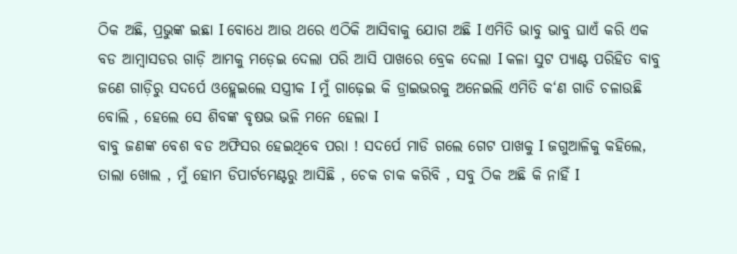ଠିକ ଅଛି, ପ୍ରଭୁଙ୍କ ଇଛା I ବୋଧେ ଆଉ ଥରେ ଏଠିକି ଆସିବାକୁ ଯୋଗ ଅଛି I ଏମିତି ଭାବୁ ଭାବୁ ଘାଏଁ କରି ଏକ ବଡ ଆମ୍ବାସଡର ଗାଡ଼ି ଆମକୁ ମଡ଼େଇ ଦେଲା ପରି ଆସି ପାଖରେ ବ୍ରେକ ଦେଲା I କଳା ସୁଟ ପ୍ୟାଣ୍ଟ ପରିହିତ ବାବୁ ଜଣେ ଗାଡ଼ିରୁ ସଦର୍ପେ ଓହ୍ଲେଇଲେ ସସ୍ତ୍ରୀକ I ମୁଁ ଗାଢ଼େଇ କି ଡ୍ରାଇଭରକୁ ଅନେଇଲି ଏମିତି କ‘ଣ ଗାଡି ଚଳାଉଛି ବୋଲି , ହେଲେ ସେ ଶିବଙ୍କ ବୃଷଭ ଭଳି ମନେ ହେଲା I
ବାବୁ ଜଣଙ୍କ ବେଶ ବଡ ଅଫିସର ହେଇଥିବେ ପରା ! ସଦର୍ପେ ମାଡି ଗଲେ ଗେଟ ପାଖକୁ I ଜଗୁଆଳିକୁ କହିଲେ, ତାଲା ଖୋଲ , ମୁଁ ହୋମ ଡିପାର୍ଟମେଣ୍ଟରୁ ଆସିଛି , ଚେକ ଚାକ କରିବି , ସବୁ ଠିକ ଅଛି କି ନାହିଁ I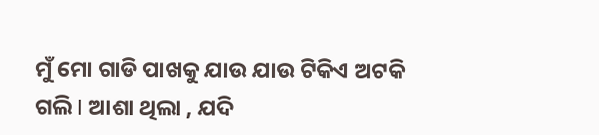ମୁଁ ମୋ ଗାଡି ପାଖକୁ ଯାଉ ଯାଉ ଟିକିଏ ଅଟକି ଗଲି I ଆଶା ଥିଲା , ଯଦି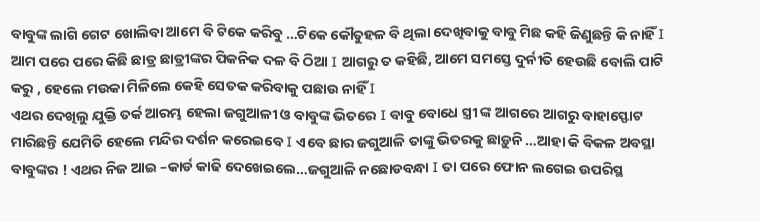ବାବୁଙ୍କ ଲାଗି ଗେଟ ଖୋଲିବା ଆମେ ବି ଟିକେ କରିବୁ …ଟିକେ କୌତୁହଳ ବି ଥିଲା ଦେଖିବାକୁ ବାବୁ ମିଛ କହି ଜିଣୁଛନ୍ତି କି ନାହିଁ I ଆମ ପରେ ପରେ କିଛି ଛାତ୍ର ଛାତ୍ରୀଙ୍କର ପିକନିକ ଦଳ ବି ଠିଆ I ଆଗରୁ ତ କହିଛି, ଆମେ ସମସ୍ତେ ଦୁର୍ନୀତି ହେଉଛି ବୋଲି ପାଟି କରୁ , ହେଲେ ମଉକା ମିଳିଲେ କେହି ସେତକ କରିବାକୁ ପଛାଉ ନାହିଁ I
ଏଥର ଦେଖିଲୁ ଯୁକ୍ତି ତର୍କ ଆରମ୍ଭ ହେଲା ଜଗୁଆଳୀ ଓ ବାବୁଙ୍କ ଭିତରେ I ବାବୁ ବୋଧେ ସ୍ତ୍ରୀ ଙ୍କ ଆଗରେ ଆଗରୁ ବାହାସ୍ଫୋଟ ମାରିଛନ୍ତି ଯେମିତି ହେଲେ ମନ୍ଦିର ଦର୍ଶନ କରେଇବେ I ଏବେ ଛାର ଜଗୁଆଳି ତାଙ୍କୁ ଭିତରକୁ ଛାଡ଼ୁନି …ଆହା କି ବିକଳ ଅବସ୍ଥା ବାବୁଙ୍କର ! ଏଥର ନିଜ ଆଇ –କାର୍ଡ କାଢି ଦେଖେଇଲେ…ଜଗୁଆଳି ନଛୋଡବନ୍ଧା I ତା ପରେ ଫୋନ ଲଗେଇ ଉପରିସ୍ଥ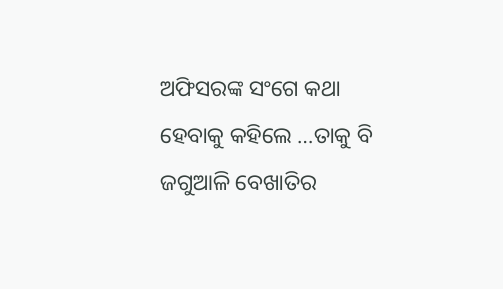ଅଫିସରଙ୍କ ସଂଗେ କଥା ହେବାକୁ କହିଲେ …ତାକୁ ବି ଜଗୁଆଳି ବେଖାତିର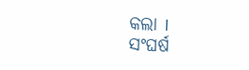କଲା I
ସଂଘର୍ଷ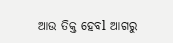ଆଉ ତିକ୍ତ ହେବl ଆଗରୁ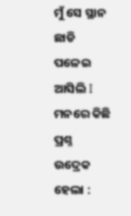ମୁଁ ସେ ସ୍ଥାନ ଛାଡି ପଳେଇ ଆସିଲି I
ମନରେ କିଛି ପ୍ରଶ୍ନ ଉଦ୍ରେକ ହେଲା :